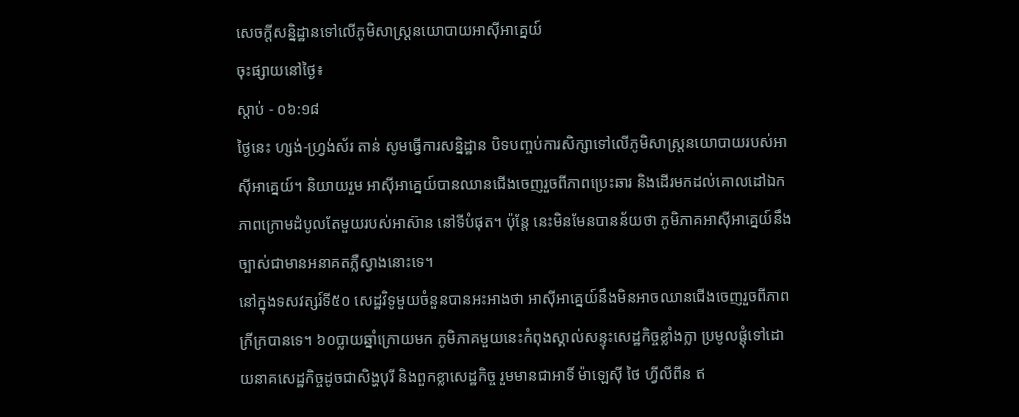សេចក្តីសន្និដ្ឋានទៅលើភូមិសាស្ត្រនយោបាយអាស៊ីអាគ្នេយ៍
ចុះផ្សាយនៅថ្ងៃ៖
ស្តាប់ - ០៦:១៨
ថ្ងៃនេះ ហ្សង់-ហ្វ្រង់ស័រ តាន់ សូមធ្វើការសន្និដ្ឋាន បិទបញ្ចប់ការសិក្សាទៅលើភូមិសាស្ត្រនយោបាយរបស់អាស៊ីអាគ្នេយ៍។ និយាយរួម អាស៊ីអាគ្នេយ៍បានឈានជើងចេញរួចពីភាពប្រេះឆារ និងដើរមកដល់គោលដៅឯកភាពក្រោមដំបូលតែមួយរបស់អាស៊ាន នៅទីបំផុត។ ប៉ុន្តែ នេះមិនមែនបានន័យថា ភូមិភាគអាស៊ីអាគ្នេយ៍នឹងច្បាស់ជាមានអនាគតភ្លឺស្វាងនោះទេ។
នៅក្នុងទសវត្សរ៍ទី៥០ សេដ្ឋវិទូមួយចំនួនបានអះអាងថា អាស៊ីអាគ្នេយ៍នឹងមិនអាចឈានជើងចេញរួចពីភាពក្រីក្របានទេ។ ៦០ប្លាយឆ្នាំក្រោយមក ភូមិភាគមួយនេះកំពុងស្គាល់សន្ទុះសេដ្ឋកិច្ចខ្លាំងក្លា ប្រមូលផ្តុំទៅដោយនាគសេដ្ឋកិច្ចដូចជាសិង្ហបុរី និងពួកខ្លាសេដ្ឋកិច្ច រួមមានជាអាទិ៍ ម៉ាឡេស៊ី ថៃ ហ្វីលីពីន ឥ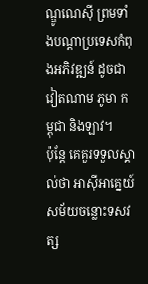ណ្ឌូណេស៊ី ព្រមទាំងបណ្តាប្រទេសកំពុងអភិវឌ្ឍន៍ ដូចជាវៀតណាម ភូមា កម្ពុជា និងឡាវ។
ប៉ុន្តែ គេគួរទទួលស្គាល់ថា អាស៊ីអាគ្នេយ៍សម័យចន្លោះទសវត្ស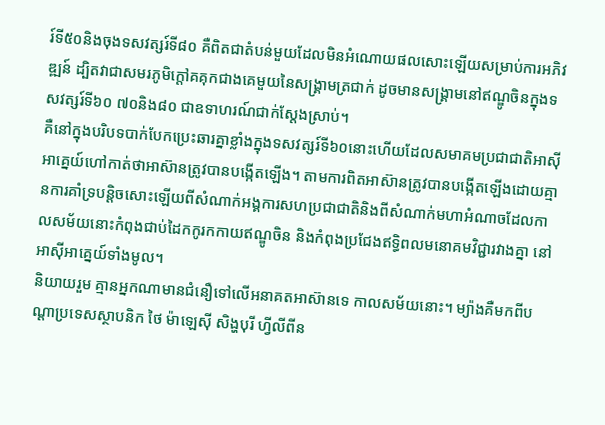រ៍ទី៥០និងចុងទសវត្សរ៍ទី៨០ គឺពិតជាតំបន់មួយដែលមិនអំណោយផលសោះឡើយសម្រាប់ការអភិវឌ្ឍន៍ ដ្បិតវាជាសមរភូមិក្តៅគគុកជាងគេមួយនៃសង្គ្រាមត្រជាក់ ដូចមានសង្គ្រាមនៅឥណ្ឌូចិនក្នុងទសវត្សរ៍ទី៦០ ៧០និង៨០ ជាឧទាហរណ៍ជាក់ស្តែងស្រាប់។
គឺនៅក្នុងបរិបទបាក់បែកប្រេះឆារគ្នាខ្លាំងក្នុងទសវត្សរ៍ទី៦០នោះហើយដែលសមាគមប្រជាជាតិអាស៊ីអាគ្នេយ៍ហៅកាត់ថាអាស៊ានត្រូវបានបង្កើតឡើង។ តាមការពិតអាស៊ានត្រូវបានបង្កើតឡើងដោយគ្មានការគាំទ្របន្តិចសោះឡើយពីសំណាក់អង្គការសហប្រជាជាតិនិងពីសំណាក់មហាអំណាចដែលកាលសម័យនោះកំពុងជាប់ដៃកកូរកកាយឥណ្ឌូចិន និងកំពុងប្រជែងឥទ្ធិពលមនោគមវិជ្ជារវាងគ្នា នៅអាស៊ីអាគ្នេយ៍ទាំងមូល។
និយាយរួម គ្មានអ្នកណាមានជំនឿទៅលើអនាគតអាស៊ានទេ កាលសម័យនោះ។ ម្យ៉ាងគឺមកពីបណ្តាប្រទេសស្ថាបនិក ថៃ ម៉ាឡេស៊ី សិង្ហបុរី ហ្វីលីពីន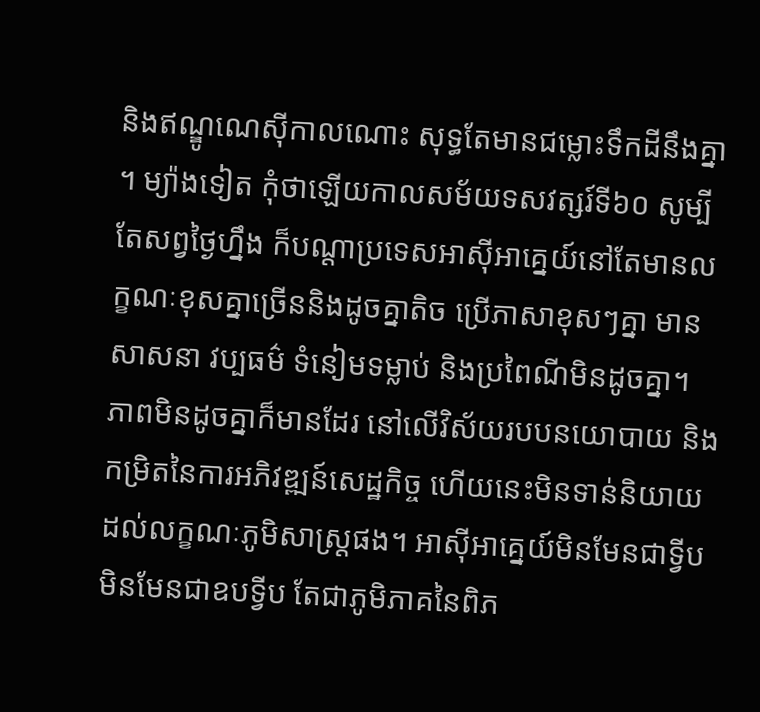និងឥណ្ឌូណេស៊ីកាលណោះ សុទ្ធតែមានជម្លោះទឹកដីនឹងគ្នា ។ ម្យ៉ាងទៀត កុំថាឡើយកាលសម័យទសវត្សរ៍ទី៦០ សូម្បីតែសព្វថ្ងៃហ្នឹង ក៏បណ្តាប្រទេសអាស៊ីអាគ្នេយ៍នៅតែមានលក្ខណៈខុសគ្នាច្រើននិងដូចគ្នាតិច ប្រើភាសាខុសៗគ្នា មានសាសនា វប្បធម៌ ទំនៀមទម្លាប់ និងប្រពៃណីមិនដូចគ្នា។ ភាពមិនដូចគ្នាក៏មានដែរ នៅលើវិស័យរបបនយោបាយ និងកម្រិតនៃការអភិវឌ្ឍន៍សេដ្ឋកិច្ច ហើយនេះមិនទាន់និយាយដល់លក្ខណៈភូមិសាស្ត្រផង។ អាស៊ីអាគ្នេយ៍មិនមែនជាទ្វីប មិនមែនជាឧបទ្វីប តែជាភូមិភាគនៃពិភ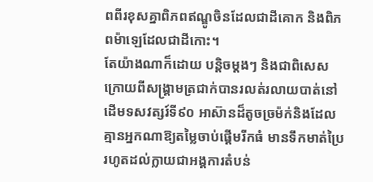ពពីរខុសគ្នាពិភពឥណ្ឌូចិនដែលជាដីគោក និងពិភពម៉ាឡេដែលជាដីកោះ។
តែយ៉ាងណាក៏ដោយ បន្តិចម្តងៗ និងជាពិសេស ក្រោយពីសង្គ្រាមត្រជាក់បានរលត់រលាយបាត់នៅដើមទសវត្សរ៍ទី៩០ អាស៊ានដ៏តូចច្រម៉ក់និងដែលគ្មានអ្នកណាឱ្យតម្លៃចាប់ផ្តើមរីកធំ មានទឹកមាត់ប្រៃ រហូតដល់ក្លាយជាអង្គការតំបន់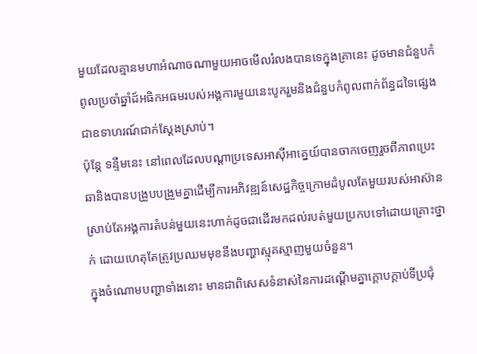មួយដែលគ្មានមហាអំណាចណាមួយអាចមើលរំលងបានទេក្នុងគ្រានេះ ដូចមានជំនួបកំពូលប្រចាំឆ្នាំដ៍អធិកអធមរបស់អង្គការមួយនេះបូករួមនិងជំនួបកំពូលពាក់ព័ន្ធដទៃផ្សេងជាឧទាហរណ៍ជាក់ស្តែងស្រាប់។
ប៉ុន្តែ ទន្ទឹមនេះ នៅពេលដែលបណ្តាប្រទេសអាស៊ីអាគ្នេយ៍បានចាកចេញរួចពីភាពប្រេះឆានិងបានបង្រួបបង្រួមគ្នាដើម្បីការអភិវឌ្ឍន៍សេដ្ឋកិច្ចក្រោមដំបូលតែមួយរបស់អាស៊ាន ស្រាប់តែអង្គការតំបន់មួយនេះហាក់ដូចជាដើរមកដល់របត់មួយប្រកបទៅដោយគ្រោះថ្នាក់ ដោយហេតុតែត្រូវប្រឈមមុខនឹងបញ្ហាស្មុគស្មាញមួយចំនួន។
ក្នុងចំណោមបញ្ហាទាំងនោះ មានជាពិសេសទំនាស់នៃការដណ្តើមគ្នាក្តោបក្តាប់ទីប្រជុំ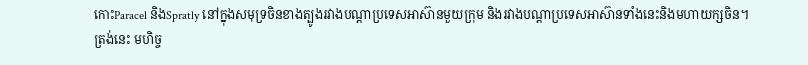កោះParacel និងSpratly នៅក្នុងសមុទ្រចិនខាងត្បូងរវាងបណ្តាប្រទេសអាស៊ានមួយក្រុម និងរវាងបណ្តាប្រទេសអាស៊ានទាំងនេះនិងមហាយក្សចិន។
ត្រង់នេះ មហិច្ច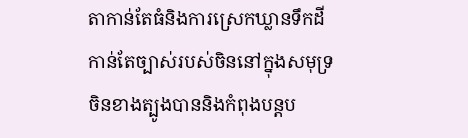តាកាន់តែធំនិងការស្រេកឃ្លានទឹកដីកាន់តែច្បាស់របស់ចិននៅក្នុងសមុទ្រចិនខាងត្បូងបាននិងកំពុងបន្តប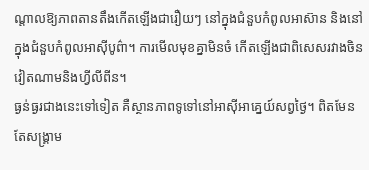ណ្តាលឱ្យភាពតានតឹងកើតឡើងជារឿយៗ នៅក្នុងជំនួបកំពូលអាស៊ាន និងនៅក្នុងជំនួបកំពូលអាស៊ីបូព៌ា។ ការមើលមុខគ្នាមិនចំ កើតឡើងជាពិសេសរវាងចិន វៀតណាមនិងហ្វីលីពីន។
ធ្ងន់ធ្ងរជាងនេះទៅទៀត គឺស្ថានភាពទូទៅនៅអាស៊ីអាគ្នេយ៍សព្វថ្ងៃ។ ពិតមែនតែសង្គ្រាម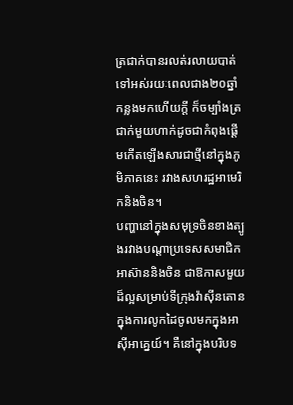ត្រជាក់បានរលត់រលាយបាត់ទៅអស់រយៈពេលជាង២០ឆ្នាំកន្លងមកហើយក្តី ក៏ចម្បាំងត្រជាក់មួយហាក់ដូចជាកំពុងផ្តើមកើតឡើងសារជាថ្មីនៅក្នុងភូមិភាគនេះ រវាងសហរដ្ឋអាមេរិកនិងចិន។
បញ្ហានៅក្នុងសមុទ្រចិនខាងត្បូងរវាងបណ្តាប្រទេសសមាជិកអាស៊ាននិងចិន ជាឱកាសមួយដ៏ល្អសម្រាប់ទីក្រុងវ៉ាស៊ីនតោន ក្នុងការលូកដៃចូលមកក្នុងអាស៊ីអាគ្នេយ៍។ គឺនៅក្នុងបរិបទ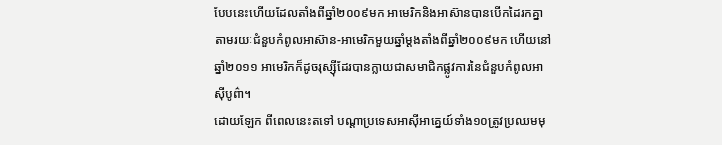បែបនេះហើយដែលតាំងពីឆ្នាំ២០០៩មក អាមេរិកនិងអាស៊ានបានបើកដៃរកគ្នា តាមរយៈជំនួបកំពូលអាស៊ាន-អាមេរិកមួយឆ្នាំម្តងតាំងពីឆ្នាំ២០០៩មក ហើយនៅឆ្នាំ២០១១ អាមេរិកក៏ដូចរុស្ស៊ីដែរបានក្លាយជាសមាជិកផ្លូវការនៃជំនួបកំពូលអាស៊ីបូព៌ា។
ដោយឡែក ពីពេលនេះតទៅ បណ្តាប្រទេសអាស៊ីអាគ្នេយ៍ទាំង១០ត្រូវប្រឈមមុ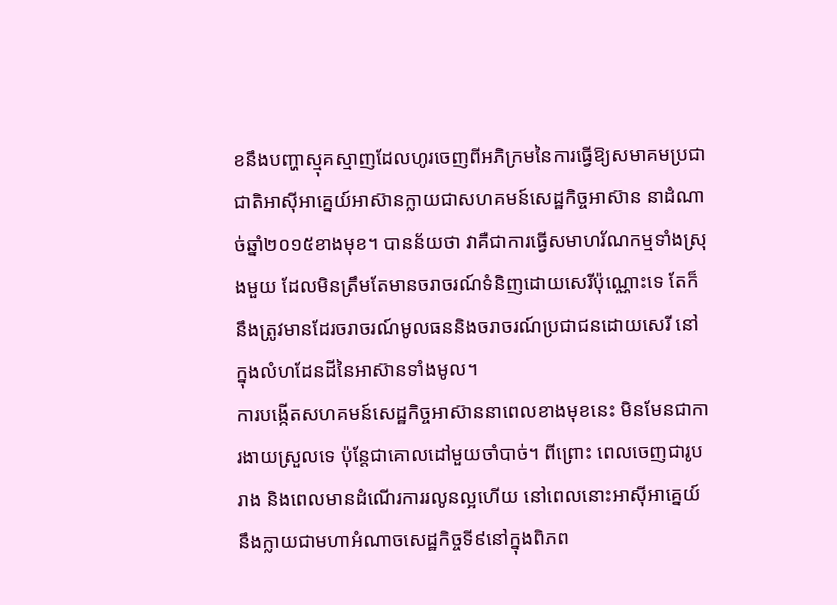ខនឹងបញ្ហាស្មុគស្មាញដែលហូរចេញពីអភិក្រមនៃការធ្វើឱ្យសមាគមប្រជាជាតិអាស៊ីអាគ្នេយ៍អាស៊ានក្លាយជាសហគមន៍សេដ្ឋកិច្ចអាស៊ាន នាដំណាច់ឆ្នាំ២០១៥ខាងមុខ។ បានន័យថា វាគឺជាការធ្វើសមាហរ័ណកម្មទាំងស្រុងមួយ ដែលមិនត្រឹមតែមានចរាចរណ៍ទំនិញដោយសេរីប៉ុណ្ណោះទេ តែក៏នឹងត្រូវមានដែរចរាចរណ៍មូលធននិងចរាចរណ៍ប្រជាជនដោយសេរី នៅក្នុងលំហដែនដីនៃអាស៊ានទាំងមូល។
ការបង្កើតសហគមន៍សេដ្ឋកិច្ចអាស៊ាននាពេលខាងមុខនេះ មិនមែនជាការងាយស្រួលទេ ប៉ុន្តែជាគោលដៅមួយចាំបាច់។ ពីព្រោះ ពេលចេញជារូបរាង និងពេលមានដំណើរការរលូនល្អហើយ នៅពេលនោះអាស៊ីអាគ្នេយ៍ នឹងក្លាយជាមហាអំណាចសេដ្ឋកិច្ចទី៩នៅក្នុងពិភព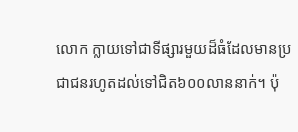លោក ក្លាយទៅជាទីផ្សារមួយដ៏ធំដែលមានប្រជាជនរហូតដល់ទៅជិត៦០០លាននាក់។ ប៉ុ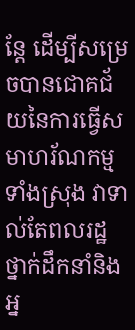ន្តែ ដើម្បីសម្រេចបានជោគជ័យនៃការធ្វើសមាហរ័ណកម្មទាំងស្រុង វាទាល់តែពលរដ្ឋ ថ្នាក់ដឹកនាំនិងអ្ន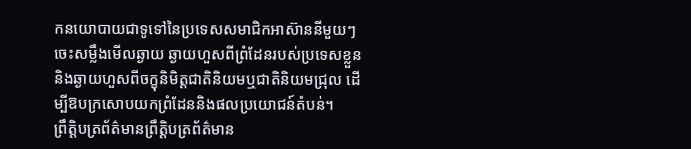កនយោបាយជាទូទៅនៃប្រទេសសមាជិកអាស៊ាននីមួយៗ ចេះសម្លឹងមើលឆ្ងាយ ឆ្ងាយហួសពីព្រំដែនរបស់ប្រទេសខ្លួន និងឆ្ងាយហួសពីចក្ខុនិមិត្តជាតិនិយមឬជាតិនិយមជ្រុល ដើម្បីឱបក្រសោបយកព្រំដែននិងផលប្រយោជន៍តំបន់។
ព្រឹត្តិបត្រព័ត៌មានព្រឹត្តិបត្រព័ត៌មាន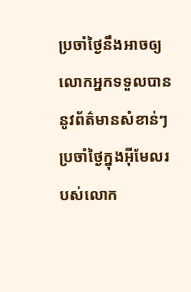ប្រចាំថ្ងៃនឹងអាចឲ្យលោកអ្នកទទួលបាននូវព័ត៌មានសំខាន់ៗប្រចាំថ្ងៃក្នុងអ៊ីមែលរបស់លោក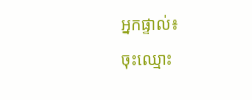អ្នកផ្ទាល់៖
ចុះឈ្មោះ